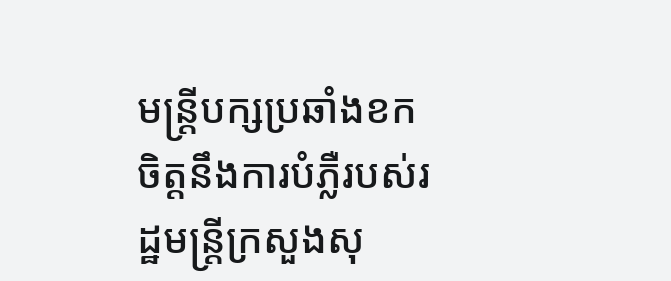មន្ត្រីបក្សប្រឆាំងខកចិត្តនឹងការបំភ្លឺរបស់រដ្ឋមន្ត្រីក្រសួងសុ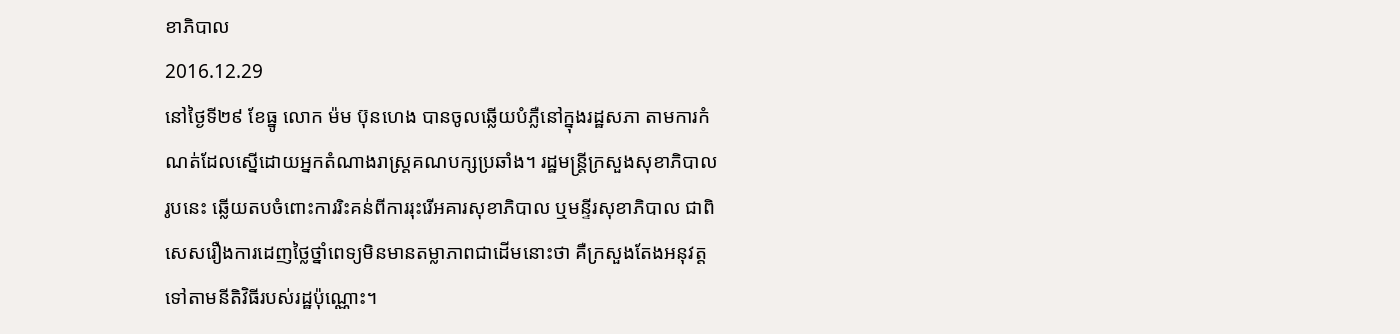ខាភិបាល
2016.12.29
នៅថ្ងៃទី២៩ ខែធ្នូ លោក ម៉ម ប៊ុនហេង បានចូលឆ្លើយបំភ្លឺនៅក្នុងរដ្ឋសភា តាមការកំណត់ដែលស្នើដោយអ្នកតំណាងរាស្ត្រគណបក្សប្រឆាំង។ រដ្ឋមន្ត្រីក្រសួងសុខាភិបាល រូបនេះ ឆ្លើយតបចំពោះការរិះគន់ពីការរុះរើអគារសុខាភិបាល ឬមន្ទីរសុខាភិបាល ជាពិសេសរឿងការដេញថ្លៃថ្នាំពេទ្យមិនមានតម្លាភាពជាដើមនោះថា គឺក្រសួងតែងអនុវត្តទៅតាមនីតិវិធីរបស់រដ្ឋប៉ុណ្ណោះ។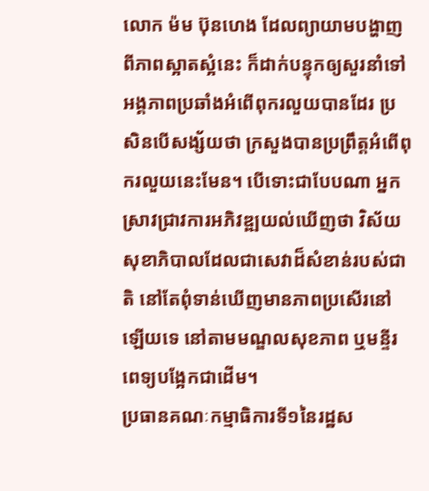លោក ម៉ម ប៊ុនហេង ដែលព្យាយាមបង្ហាញពីភាពស្អាតស្អំនេះ ក៏ដាក់បន្ទុកឲ្យសួរនាំទៅអង្គភាពប្រឆាំងអំពើពុករលួយបានដែរ ប្រសិនបើសង្ស័យថា ក្រសួងបានប្រព្រឹត្តអំពើពុករលួយនេះមែន។ បើទោះជាបែបណា អ្នកស្រាវជ្រាវការអភិវឌ្ឍយល់ឃើញថា វិស័យសុខាភិបាលដែលជាសេវាដ៏សំខាន់របស់ជាតិ នៅតែពុំទាន់ឃើញមានភាពប្រសើរនៅឡើយទេ នៅតាមមណ្ឌលសុខភាព ឬមន្ទីរពេទ្យបង្អែកជាដើម។
ប្រធានគណៈកម្មាធិការទី១នៃរដ្ឋស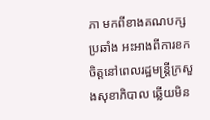ភា មកពីខាងគណបក្សប្រឆាំង អះអាងពីការខកចិត្តនៅពេលរដ្ឋមន្ត្រីក្រសួងសុខាភិបាល ឆ្លើយមិន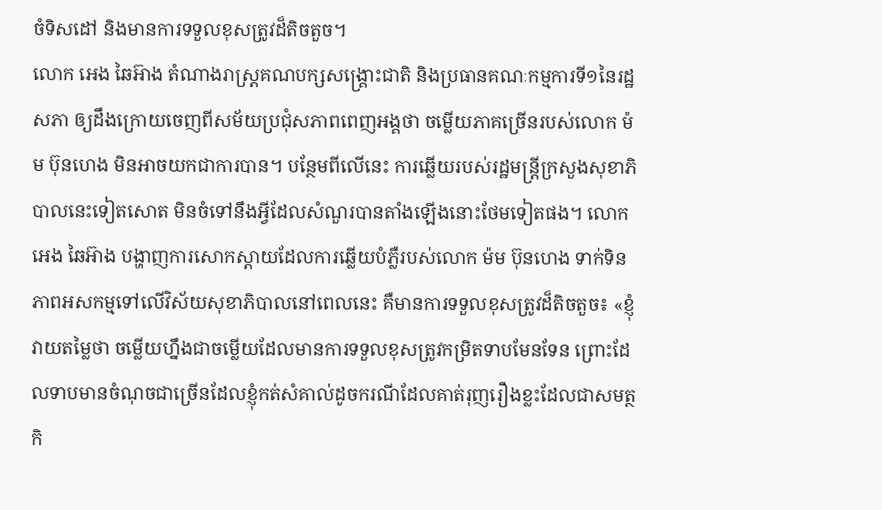ចំទិសដៅ និងមានការទទួលខុសត្រូវដ៏តិចតួច។
លោក អេង ឆៃអ៊ាង តំណាងរាស្ត្រគណបក្សសង្គ្រោះជាតិ និងប្រធានគណៈកម្មការទី១នៃរដ្ឋសភា ឲ្យដឹងក្រោយចេញពីសម័យប្រជុំសភាពពេញអង្គថា ចម្លើយភាគច្រើនរបស់លោក ម៉ម ប៊ុនហេង មិនអាចយកជាការបាន។ បន្ថែមពីលើនេះ ការឆ្លើយរបស់រដ្ឋមន្ត្រីក្រសួងសុខាភិបាលនេះទៀតសោត មិនចំទៅនឹងអ្វីដែលសំណួរបានតាំងឡើងនោះថែមទៀតផង។ លោក អេង ឆៃអ៊ាង បង្ហាញការសោកស្ដាយដែលការឆ្លើយបំភ្លឺរបស់លោក ម៉ម ប៊ុនហេង ទាក់ទិនភាពអសកម្មទៅលើវិស័យសុខាភិបាលនៅពេលនេះ គឺមានការទទួលខុសត្រូវដ៏តិចតួច៖ «ខ្ញុំវាយតម្លៃថា ចម្លើយហ្នឹងជាចម្លើយដែលមានការទទួលខុសត្រូវកម្រិតទាបមែនទែន ព្រោះដែលទាបមានចំណុចជាច្រើនដែលខ្ញុំកត់សំគាល់ដូចករណីដែលគាត់រុញរឿងខ្លះដែលជាសមត្ថកិ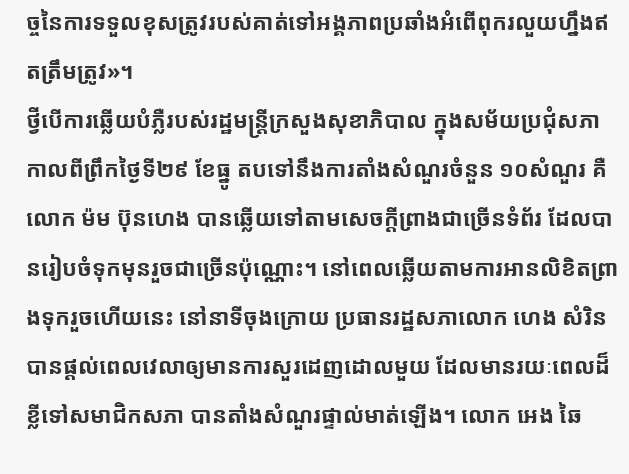ច្ចនៃការទទួលខុសត្រូវរបស់គាត់ទៅអង្គភាពប្រឆាំងអំពើពុករលួយហ្នឹងឥតត្រឹមត្រូវ»។
ថ្វីបើការឆ្លើយបំភ្លឺរបស់រដ្ឋមន្ត្រីក្រសួងសុខាភិបាល ក្នុងសម័យប្រជុំសភា កាលពីព្រឹកថ្ងៃទី២៩ ខែធ្នូ តបទៅនឹងការតាំងសំណួរចំនួន ១០សំណួរ គឺលោក ម៉ម ប៊ុនហេង បានឆ្លើយទៅតាមសេចក្ដីព្រាងជាច្រើនទំព័រ ដែលបានរៀបចំទុកមុនរួចជាច្រើនប៉ុណ្ណោះ។ នៅពេលឆ្លើយតាមការអានលិខិតព្រាងទុករួចហើយនេះ នៅនាទីចុងក្រោយ ប្រធានរដ្ឋសភាលោក ហេង សំរិន បានផ្ដល់ពេលវេលាឲ្យមានការសួរដេញដោលមួយ ដែលមានរយៈពេលដ៏ខ្លីទៅសមាជិកសភា បានតាំងសំណួរផ្ទាល់មាត់ឡើង។ លោក អេង ឆៃ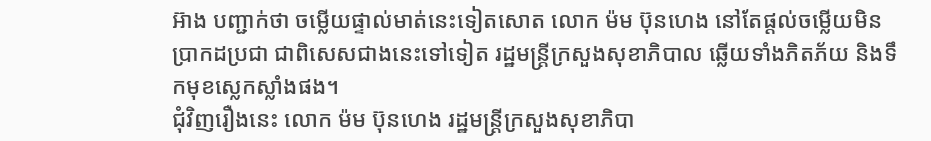អ៊ាង បញ្ជាក់ថា ចម្លើយផ្ទាល់មាត់នេះទៀតសោត លោក ម៉ម ប៊ុនហេង នៅតែផ្ដល់ចម្លើយមិនប្រាកដប្រជា ជាពិសេសជាងនេះទៅទៀត រដ្ឋមន្ត្រីក្រសួងសុខាភិបាល ឆ្លើយទាំងភិតភ័យ និងទឹកមុខស្លេកស្លាំងផង។
ជុំវិញរឿងនេះ លោក ម៉ម ប៊ុនហេង រដ្ឋមន្ត្រីក្រសួងសុខាភិបា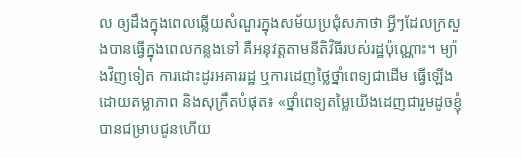ល ឲ្យដឹងក្នុងពេលឆ្លើយសំណួរក្នុងសម័យប្រជុំសភាថា អ្វីៗដែលក្រសួងបានធ្វើក្នុងពេលកន្លងទៅ គឺអនុវត្តតាមនីតិវិធីរបស់រដ្ឋប៉ុណ្ណោះ។ ម្យ៉ាងវិញទៀត ការដោះដូរអគាររដ្ឋ ឬការដេញថ្លៃថ្នាំពេទ្យជាដើម ធ្វើឡើងដោយតម្លាភាព និងសុក្រឹតបំផុត៖ «ថ្នាំពេទ្យតម្លៃយើងដេញជារួមដូចខ្ញុំបានជម្រាបជូនហើយ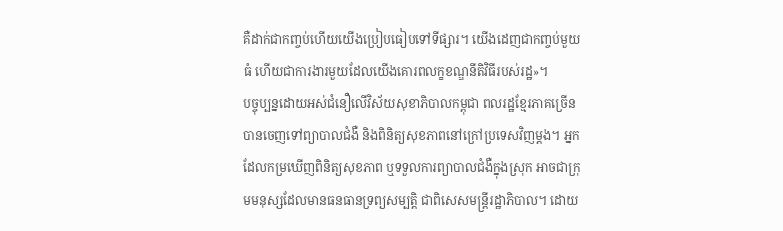គឺដាក់ជាកញ្ចប់ហើយយើងប្រៀបធៀបទៅទីផ្សារ។ យើងដេញជាកញ្ចប់មួយធំ ហើយជាការងារមួយដែលយើងគោរពលក្ខខណ្ឌនីតិវិធីរបស់រដ្ឋ»។
បច្ចុប្បន្នដោយអស់ជំនឿលើវិស័យសុខាភិបាលកម្ពុជា ពលរដ្ឋខ្មែរភាគច្រើនបានចេញទៅព្យាបាលជំងឺ និងពិនិត្យសុខភាពនៅក្រៅប្រទេសវិញម្ដង។ អ្នកដែលកម្រឃើញពិនិត្យសុខភាព ឬទទួលការព្យាបាលជំងឺក្នុងស្រុក អាចជាក្រុមមនុស្សដែលមានធនធានទ្រព្យសម្បត្តិ ជាពិសេសមន្ត្រីរដ្ឋាភិបាល។ ដោយ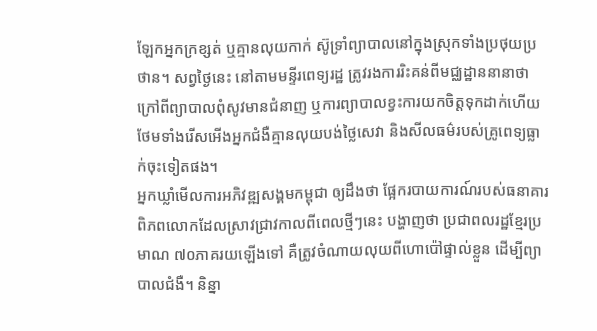ឡែកអ្នកក្រខ្សត់ ឬគ្មានលុយកាក់ ស៊ូទ្រាំព្យាបាលនៅក្នុងស្រុកទាំងប្រថុយប្រថាន។ សព្វថ្ងៃនេះ នៅតាមមន្ទីរពេទ្យរដ្ឋ ត្រូវរងការរិះគន់ពីមជ្ឈដ្ឋាននានាថា ក្រៅពីព្យាបាលពុំសូវមានជំនាញ ឬការព្យាបាលខ្វះការយកចិត្តទុកដាក់ហើយ ថែមទាំងរើសអើងអ្នកជំងឺគ្មានលុយបង់ថ្លៃសេវា និងសីលធម៌របស់គ្រូពេទ្យធ្លាក់ចុះទៀតផង។
អ្នកឃ្លាំមើលការអភិវឌ្ឍសង្គមកម្ពុជា ឲ្យដឹងថា ផ្អែករបាយការណ៍របស់ធនាគារពិភពលោកដែលស្រាវជ្រាវកាលពីពេលថ្មីៗនេះ បង្ហាញថា ប្រជាពលរដ្ឋខ្មែរប្រមាណ ៧០ភាគរយឡើងទៅ គឺត្រូវចំណាយលុយពីហោប៉ៅផ្ទាល់ខ្លួន ដើម្បីព្យាបាលជំងឺ។ និន្នា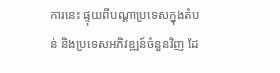ការនេះ ផ្ទុយពីបណ្ដាប្រទេសក្នុងតំបន់ និងប្រទេសអភិវឌ្ឍន៍ចំនួនវិញ ដែ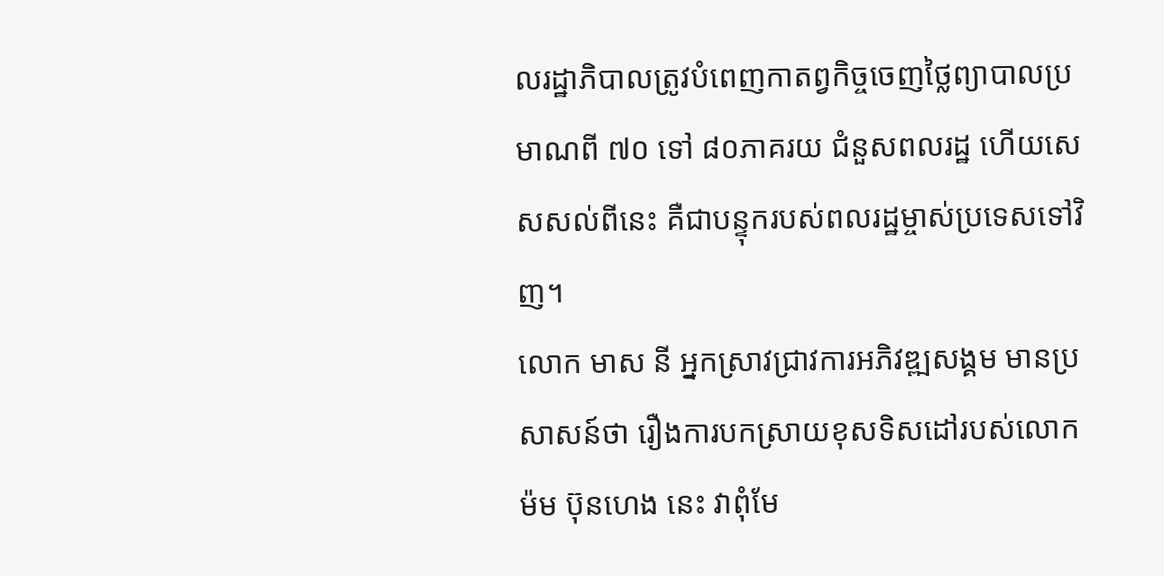លរដ្ឋាភិបាលត្រូវបំពេញកាតព្វកិច្ចចេញថ្លៃព្យាបាលប្រមាណពី ៧០ ទៅ ៨០ភាគរយ ជំនួសពលរដ្ឋ ហើយសេសសល់ពីនេះ គឺជាបន្ទុករបស់ពលរដ្ឋម្ចាស់ប្រទេសទៅវិញ។
លោក មាស នី អ្នកស្រាវជ្រាវការអភិវឌ្ឍសង្គម មានប្រសាសន៍ថា រឿងការបកស្រាយខុសទិសដៅរបស់លោក ម៉ម ប៊ុនហេង នេះ វាពុំមែ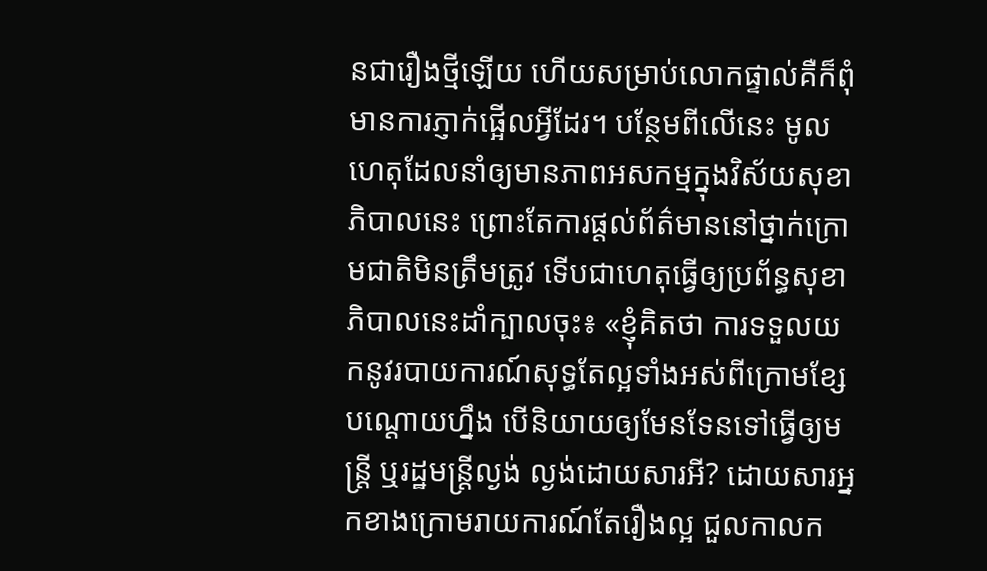នជារឿងថ្មីឡើយ ហើយសម្រាប់លោកផ្ទាល់គឺក៏ពុំមានការភ្ញាក់ផ្អើលអ្វីដែរ។ បន្ថែមពីលើនេះ មូលហេតុដែលនាំឲ្យមានភាពអសកម្មក្នុងវិស័យសុខាភិបាលនេះ ព្រោះតែការផ្ដល់ព័ត៌មាននៅថ្នាក់ក្រោមជាតិមិនត្រឹមត្រូវ ទើបជាហេតុធ្វើឲ្យប្រព័ន្ធសុខាភិបាលនេះដាំក្បាលចុះ៖ «ខ្ញុំគិតថា ការទទួលយកនូវរបាយការណ៍សុទ្ធតែល្អទាំងអស់ពីក្រោមខ្សែបណ្ដោយហ្នឹង បើនិយាយឲ្យមែនទែនទៅធ្វើឲ្យមន្ត្រី ឬរដ្ឋមន្ត្រីល្ងង់ ល្ងង់ដោយសារអី? ដោយសារអ្នកខាងក្រោមរាយការណ៍តែរឿងល្អ ជួលកាលក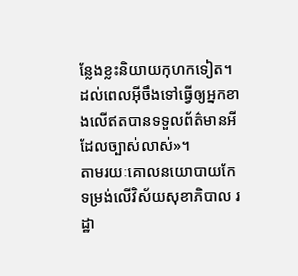ន្លែងខ្លះនិយាយកុហកទៀត។ ដល់ពេលអ៊ីចឹងទៅធ្វើឲ្យអ្នកខាងលើឥតបានទទួលព័ត៌មានអីដែលច្បាស់លាស់»។
តាមរយៈគោលនយោបាយកែទម្រង់លើវិស័យសុខាភិបាល រដ្ឋា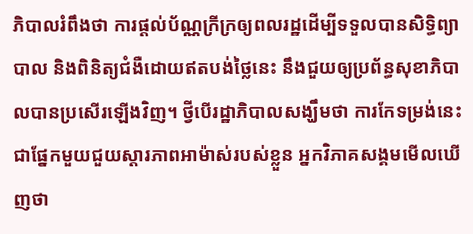ភិបាលរំពឹងថា ការផ្ដល់ប័ណ្ណក្រីក្រឲ្យពលរដ្ឋដើម្បីទទួលបានសិទ្ធិព្យាបាល និងពិនិត្យជំងឺដោយឥតបង់ថ្លៃនេះ នឹងជួយឲ្យប្រព័ន្ធសុខាភិបាលបានប្រសើរឡើងវិញ។ ថ្វីបើរដ្ឋាភិបាលសង្ឃឹមថា ការកែទម្រង់នេះជាផ្នែកមួយជួយស្តារភាពអាម៉ាស់របស់ខ្លួន អ្នកវិភាគសង្គមមើលឃើញថា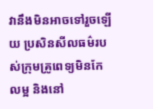វានឹងមិនអាចទៅរួចឡើយ ប្រសិនសីលធម៌របស់ក្រុមគ្រូពេទ្យមិនកែលម្អ និងនៅ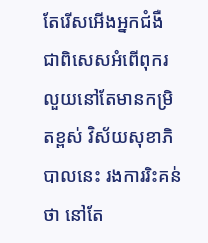តែរើសអើងអ្នកជំងឺ ជាពិសេសអំពើពុករលួយនៅតែមានកម្រិតខ្ពស់ វិស័យសុខាភិបាលនេះ រងការរិះគន់ថា នៅតែ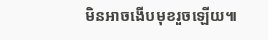មិនអាចងើបមុខរួចឡើយ៕